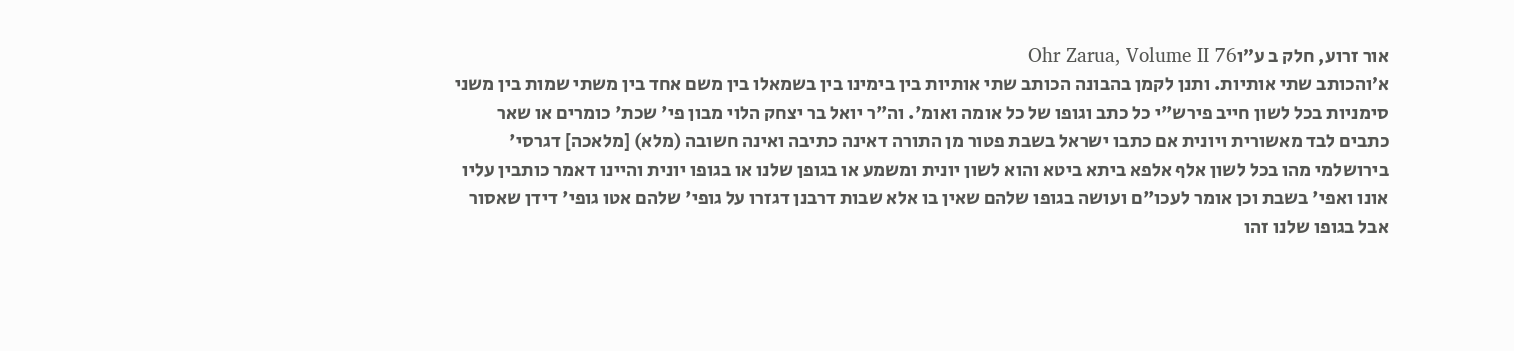אור זרוע, חלק ב ע״וOhr Zarua, Volume II 76
א׳והכותב שתי אותיות. ותנן לקמן בהבונה הכותב שתי אותיות בין בימינו בין בשמאלו בין משם אחד בין משתי שמות בין משני סימניות בכל לשון חייב פירש"י כל כתב וגופו של כל אומה ואומ'. וה"ר יואל בר יצחק הלוי מבון פי' שכת' כומרים או שאר כתבים לבד מאשורית ויונית אם כתבו ישראל בשבת פטור מן התורה דאינה כתיבה ואינה חשובה (מלא) [מלאכה] דגרסי' בירושלמי מהו בכל לשון אלף אלפא ביתא ביטא והוא לשון יונית ומשמע או בגופן שלנו או בגופו יונית והיינו דאמר כותבין עליו אונו ואפי' בשבת וכן אומר לעכו"ם ועושה בגופו שלהם שאין בו אלא שבות דרבנן דגזרו על גופי' שלהם אטו גופי' דידן שאסור אבל בגופו שלנו זהו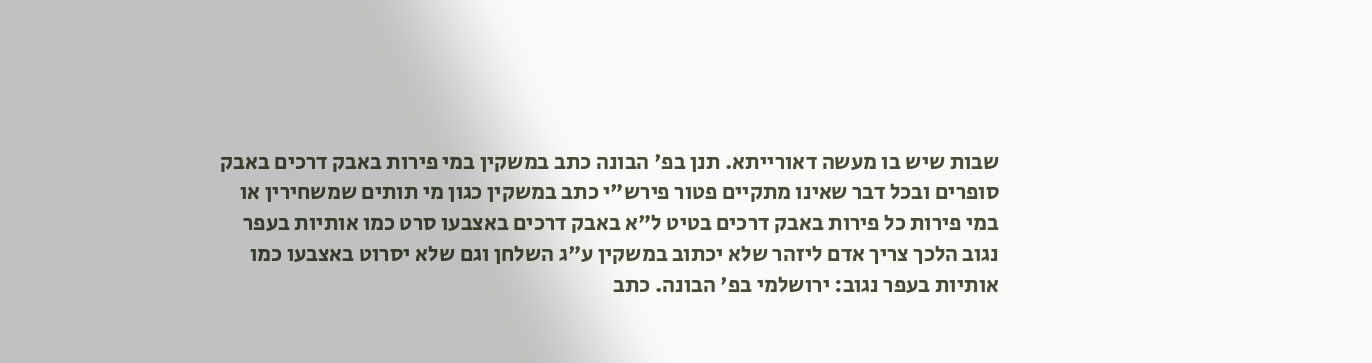שבות שיש בו מעשה דאורייתא. תנן בפ' הבונה כתב במשקין במי פירות באבק דרכים באבק סופרים ובכל דבר שאינו מתקיים פטור פירש"י כתב במשקין כגון מי תותים שמשחירין או במי פירות כל פירות באבק דרכים בטיט ל"א באבק דרכים באצבעו סרט כמו אותיות בעפר נגוב הלכך צריך אדם ליזהר שלא יכתוב במשקין ע"ג השלחן וגם שלא יסרוט באצבעו כמו אותיות בעפר נגוב: ירושלמי בפ' הבונה. כתב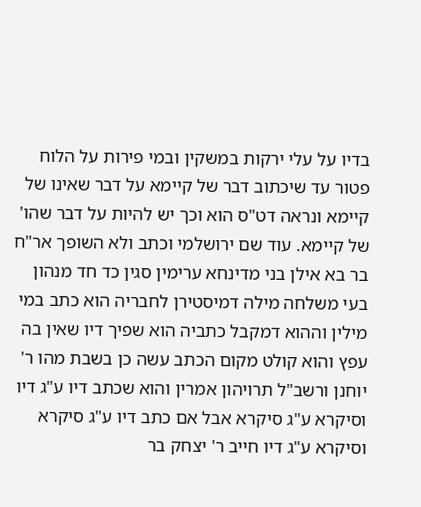בדיו על עלי ירקות במשקין ובמי פירות על הלוח פטור עד שיכתוב דבר של קיימא על דבר שאינו של קיימא ונראה דט"ס הוא וכך יש להיות על דבר שהו' של קיימא. עוד שם ירושלמי וכתב ולא השופך אר"ח בר בא אילן בני מדינחא ערימין סגין כד חד מנהון בעי משלחה מילה דמיסטירן לחבריה הוא כתב במי מילין וההוא דמקבל כתביה הוא שפיך דיו שאין בה עפץ והוא קולט מקום הכתב עשה כן בשבת מהו ר' יוחנן ורשב"ל תרויהון אמרין והוא שכתב דיו ע"ג דיו וסיקרא ע"ג סיקרא אבל אם כתב דיו ע"ג סיקרא וסיקרא ע"ג דיו חייב ר' יצחק בר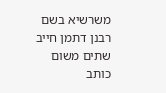משרשיא בשם רבנן דתמן חייב שתים משום כותב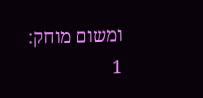ומשום מוחק:
1